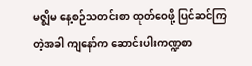မဇ္ဈိမ နေ့စဉ်သတင်းစာ ထုတ်ဝေဖို့ ပြင်ဆင်ကြတဲ့အခါ ကျနော်က ဆောင်းပါးကဏ္ဍစာ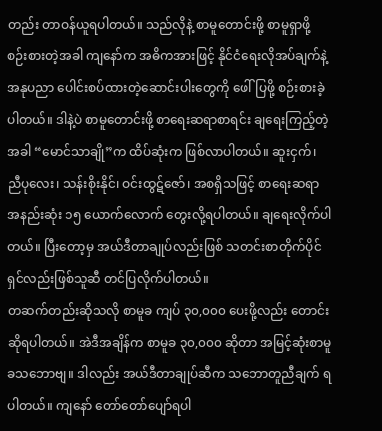တည်း တာဝန်ယူရပါတယ်။ သည်လိုနဲ့ စာမူတောင်းဖို့ စာမူရှာဖို့ စဉ်းစားတဲ့အခါ ကျနော်က အဓိကအားဖြင့် နိုင်ငံရေးလိုအပ်ချက်နဲ့ အနုပညာ ပေါင်းစပ်ထားတဲ့ဆောင်းပါးတွေကို ဖေါ်ပြဖို့ စဉ်းစားခဲ့ပါတယ်။ ဒါနဲ့ပဲ စာမူတောင်းဖို့ စာရေးဆရာစာရင်း ချရေးကြည့်တဲ့အခါ “မောင်သာချို”က ထိပ်ဆုံးက ဖြစ်လာပါတယ်။ ဆူးငှက်၊ ညီပုလေး၊ သန်းစိုးနိုင်၊ ဝင်းထွဋ်ဇော်၊ အစရှိသဖြင့် စာရေးဆရာ အနည်းဆုံး ၁၅ ယောက်လောက် တွေးလို့ရပါတယ်။ ချရေးလိုက်ပါတယ်။ ပြီးတော့မှ အယ်ဒီတာချုပ်လည်းဖြစ် သတင်းစာတိုက်ပိုင်ရှင်လည်းဖြစ်သူဆီ တင်ပြလိုက်ပါတယ်။
တဆက်တည်းဆိုသလို စာမူခ ကျပ် ၃၀,၀၀၀ ပေးဖို့လည်း တောင်းဆိုရပါတယ်။ အဲဒီအချိန်က စာမူခ ၃၀,၀၀၀ ဆိုတာ အမြင့်ဆုံးစာမူခသဘောဗျ။ ဒါလည်း အယ်ဒီတာချုပ်ဆီက သဘောတူညီချက် ရပါတယ်။ ကျနော် တော်တော်ပျော်ရပါ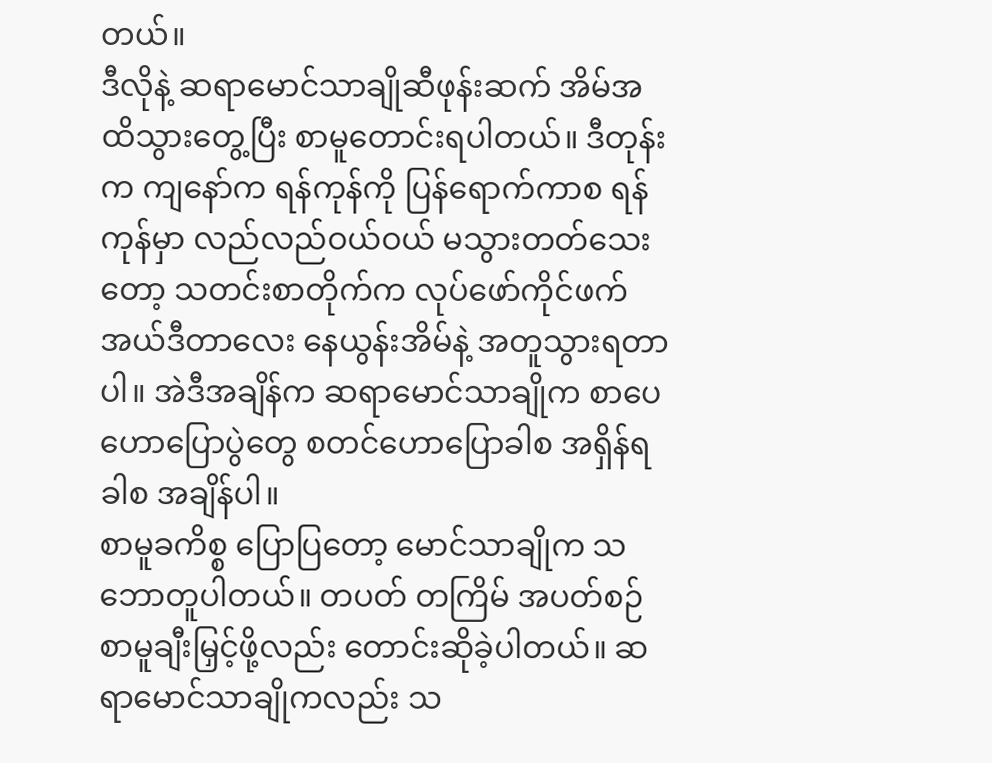တယ်။
ဒီလိုနဲ့ ဆရာမောင်သာချိုဆီဖုန်းဆက် အိမ်အထိသွားတွေ့ပြီး စာမူတောင်းရပါတယ်။ ဒီတုန်းက ကျနော်က ရန်ကုန်ကို ပြန်ရောက်ကာစ ရန်ကုန်မှာ လည်လည်ဝယ်ဝယ် မသွားတတ်သေးတော့ သတင်းစာတိုက်က လုပ်ဖော်ကိုင်ဖက် အယ်ဒီတာလေး နေယွန်းအိမ်နဲ့ အတူသွားရတာပါ။ အဲဒီအချိန်က ဆရာမောင်သာချိုက စာပေဟောပြောပွဲတွေ စတင်ဟောပြောခါစ အရှိန်ရခါစ အချိန်ပါ။
စာမူခကိစ္စ ပြောပြတော့ မောင်သာချိုက သဘောတူပါတယ်။ တပတ် တကြိမ် အပတ်စဉ် စာမူချီးမြှင့်ဖို့လည်း တောင်းဆိုခဲ့ပါတယ်။ ဆရာမောင်သာချိုကလည်း သ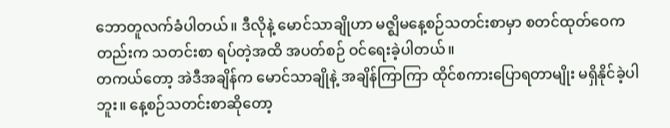ဘောတူလက်ခံပါတယ်။ ဒီလိုနဲ့ မောင်သာချိုဟာ မဇ္ဈိမနေ့စဉ်သတင်းစာမှာ စတင်ထုတ်ဝေကတည်းက သတင်းစာ ရပ်တဲ့အထိ အပတ်စဉ် ဝင်ရေးခဲ့ပါတယ်။
တကယ်တော့ အဲဒီအချိန်က မောင်သာချိုနဲ့ အချိန်ကြာကြာ ထိုင်စကားပြောရတာမျိုး မရှိနိုင်ခဲ့ပါဘူး။ နေ့စဉ်သတင်းစာဆိုတော့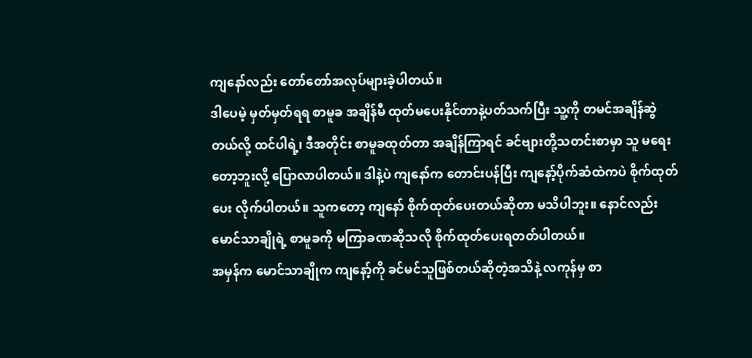ကျနော်လည်း တော်တော်အလုပ်များခဲ့ပါတယ်။
ဒါပေမဲ့ မှတ်မှတ်ရရ စာမူခ အချိန်မီ ထုတ်မပေးနိုင်တာနဲ့ပတ်သက်ပြီး သူ့ကို တမင်အချိန်ဆွဲတယ်လို့ ထင်ပါရဲ့၊ ဒီအတိုင်း စာမူခထုတ်တာ အချိန်ကြာရင် ခင်ဗျားတို့သတင်းစာမှာ သူ မရေးတော့ဘူးလို့ ပြောလာပါတယ်။ ဒါနဲ့ပဲ ကျနော်က တောင်းပန်ပြီး ကျနော့်ပိုက်ဆံထဲကပဲ စိုက်ထုတ်ပေး လိုက်ပါတယ်။ သူကတော့ ကျနော် စိုက်ထုတ်ပေးတယ်ဆိုတာ မသိပါဘူး။ နောင်လည်း မောင်သာချိုရဲ့ စာမူခကို မကြာခဏဆိုသလို စိုက်ထုတ်ပေးရတတ်ပါတယ်။
အမှန်က မောင်သာချိုက ကျနော့်ကို ခင်မင်သူဖြစ်တယ်ဆိုတဲ့အသိနဲ့ လကုန်မှ စာ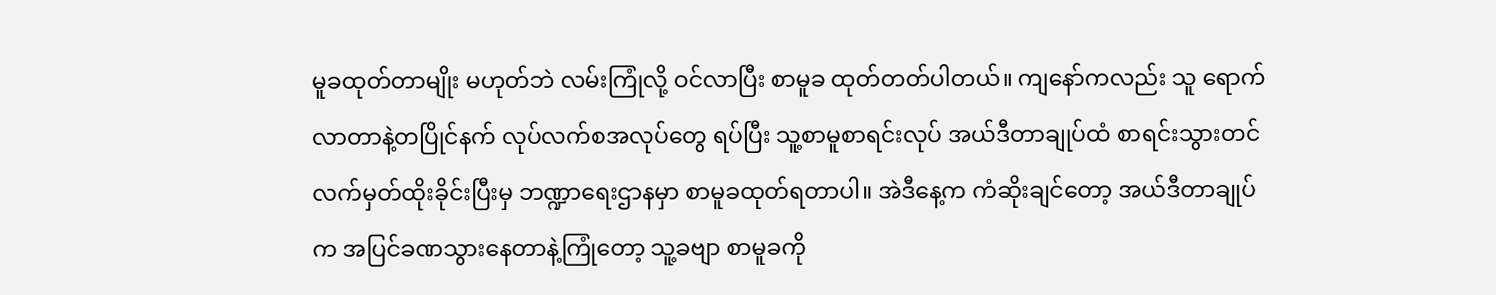မူခထုတ်တာမျိုး မဟုတ်ဘဲ လမ်းကြုံလို့ ဝင်လာပြီး စာမူခ ထုတ်တတ်ပါတယ်။ ကျနော်ကလည်း သူ ရောက်လာတာနဲ့တပြိုင်နက် လုပ်လက်စအလုပ်တွေ ရပ်ပြီး သူ့စာမူစာရင်းလုပ် အယ်ဒီတာချုပ်ထံ စာရင်းသွားတင် လက်မှတ်ထိုးခိုင်းပြီးမှ ဘဏ္ဍာရေးဌာနမှာ စာမူခထုတ်ရတာပါ။ အဲဒီနေ့က ကံဆိုးချင်တော့ အယ်ဒီတာချုပ်က အပြင်ခဏသွားနေတာနဲ့ကြုံတော့ သူ့ခဗျာ စာမူခကို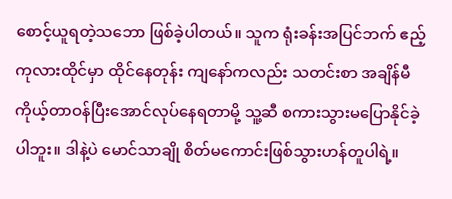စောင့်ယူရတဲ့သဘော ဖြစ်ခဲ့ပါတယ်။ သူက ရုံးခန်းအပြင်ဘက် ဧည့်ကုလားထိုင်မှာ ထိုင်နေတုန်း ကျနော်ကလည်း သတင်းစာ အချိန်မီ ကိုယ့်တာဝန်ပြီးအောင်လုပ်နေရတာမို့ သူ့ဆီ စကားသွားမပြောနိုင်ခဲ့ပါဘူး။ ဒါနဲ့ပဲ မောင်သာချို စိတ်မကောင်းဖြစ်သွားဟန်တူပါရဲ့။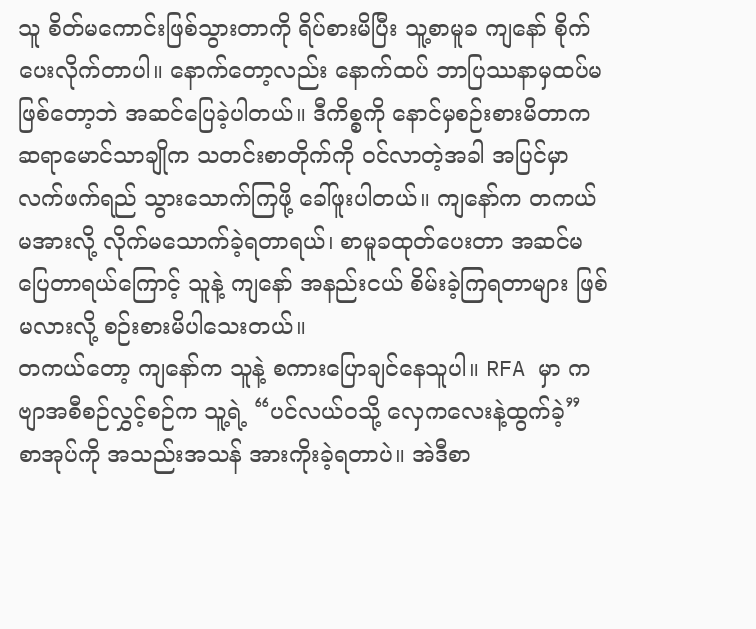သူ စိတ်မကောင်းဖြစ်သွားတာကို ရိပ်စားမိပြီး သူ့စာမူခ ကျနော် စိုက်ပေးလိုက်တာပါ။ နောက်တော့လည်း နောက်ထပ် ဘာပြဿနာမှထပ်မဖြစ်တော့ဘဲ အဆင်ပြေခဲ့ပါတယ်။ ဒီကိစ္စကို နောင်မှစဉ်းစားမိတာက ဆရာမောင်သာချိုက သတင်းစာတိုက်ကို ဝင်လာတဲ့အခါ အပြင်မှာ လက်ဖက်ရည် သွားသောက်ကြဖို့ ခေါ်ဖူးပါတယ်။ ကျနော်က တကယ်မအားလို့ လိုက်မသောက်ခဲ့ရတာရယ်၊ စာမူခထုတ်ပေးတာ အဆင်မပြေတာရယ်ကြောင့် သူနဲ့ ကျနော် အနည်းငယ် စိမ်းခဲ့ကြရတာများ ဖြစ်မလားလို့ စဉ်းစားမိပါသေးတယ်။
တကယ်တော့ ကျနော်က သူနဲ့ စကားပြောချင်နေသူပါ။ RFA မှာ ကဗျာအစီစဉ်လွှင့်စဉ်က သူ့ရဲ့ “ပင်လယ်ဝသို့ လှေကလေးနဲ့ထွက်ခဲ့” စာအုပ်ကို အသည်းအသန် အားကိုးခဲ့ရတာပဲ။ အဲဒီစာ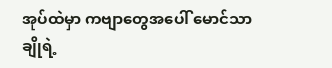အုပ်ထဲမှာ ကဗျာတွေအပေါ် မောင်သာချိုရဲ့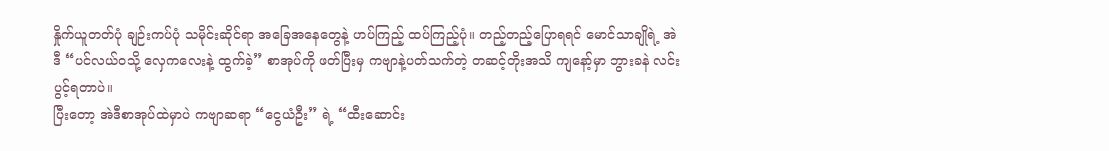နှိုက်ယူတတ်ပုံ ချဉ်းကပ်ပုံ သမိုင်းဆိုင်ရာ အခြေအနေတွေနဲ့ ဟပ်ကြည့် ထပ်ကြည့်ပုံ။ တည့်တည့်ပြောရရင် မောင်သာချိုရဲ့ အဲဒီ “ပင်လယ်ဝသို့ လှေကလေးနဲ့ ထွက်ခဲ့” စာအုပ်ကို ဖတ်ပြီးမှ ကဗျာနဲ့ပတ်သက်တဲ့ တဆင့်တိုးအသိ ကျနော့်မှာ ဘွားခနဲ လင်းပွင့်ရတာပဲ။
ပြီးတော့ အဲဒီစာအုပ်ထဲမှာပဲ ကဗျာဆရာ “ငွေယံဦး” ရဲ့ “ထီးဆောင်း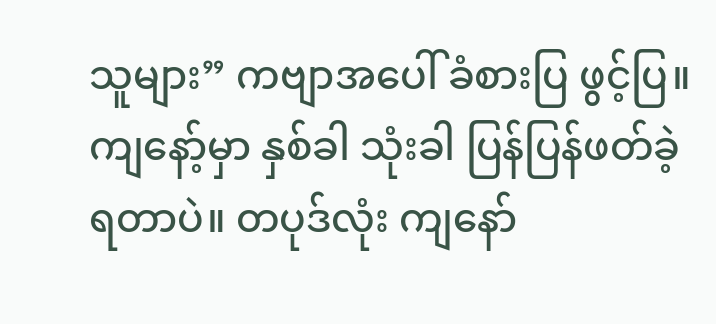သူများ” ကဗျာအပေါ် ခံစားပြ ဖွင့်ပြ။ ကျနော့်မှာ နှစ်ခါ သုံးခါ ပြန်ပြန်ဖတ်ခဲ့ရတာပဲ။ တပုဒ်လုံး ကျနော်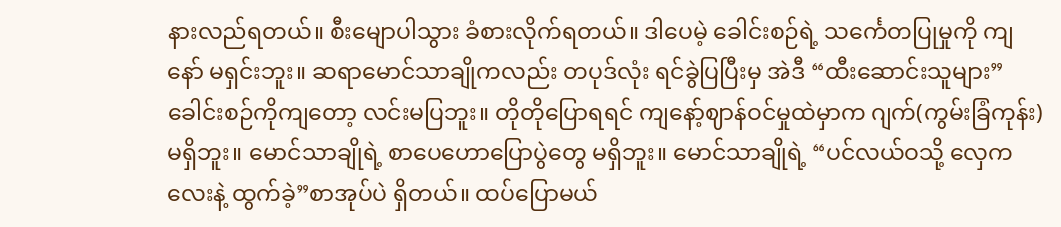နားလည်ရတယ်။ စီးမျောပါသွား ခံစားလိုက်ရတယ်။ ဒါပေမဲ့ ခေါင်းစဉ်ရဲ့ သင်္ကေတပြုမှုကို ကျနော် မရှင်းဘူး။ ဆရာမောင်သာချိုကလည်း တပုဒ်လုံး ရင်ခွဲပြပြီးမှ အဲဒီ “ထီးဆောင်းသူများ”ခေါင်းစဉ်ကိုကျတော့ လင်းမပြဘူး။ တိုတိုပြောရရင် ကျနော့်ဈာန်ဝင်မှုထဲမှာက ဂျက်(ကွမ်းခြံကုန်း) မရှိဘူး။ မောင်သာချိုရဲ့ စာပေဟောပြောပွဲတွေ မရှိဘူး။ မောင်သာချိုရဲ့ “ပင်လယ်ဝသို့ လှေကလေးနဲ့ ထွက်ခဲ့”စာအုပ်ပဲ ရှိတယ်။ ထပ်ပြောမယ်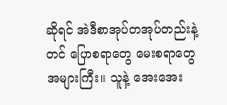ဆိုရင် အဲဒီစာအုပ်တအုပ်တည်းနဲ့တင် ပြောစရာတွေ မေးစရာတွေ အများကြီး။ သူနဲ့ အေးအေး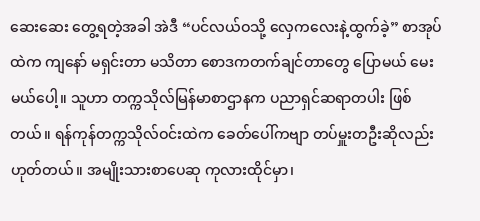ဆေးဆေး တွေ့ရတဲ့အခါ အဲဒီ “ပင်လယ်ဝသို့ လှေကလေးနဲ့ထွက်ခဲ့” စာအုပ်ထဲက ကျနော် မရှင်းတာ မသိတာ စောဒကတက်ချင်တာတွေ ပြောမယ် မေးမယ်ပေါ့။ သူဟာ တက္ကသိုလ်မြန်မာစာဌာနက ပညာရှင်ဆရာတပါး ဖြစ်တယ်။ ရန်ကုန်တက္ကသိုလ်ဝင်းထဲက ခေတ်ပေါ်ကဗျာ တပ်မှူးတဦးဆိုလည်း ဟုတ်တယ်။ အမျိုးသားစာပေဆု ကုလားထိုင်မှာ၊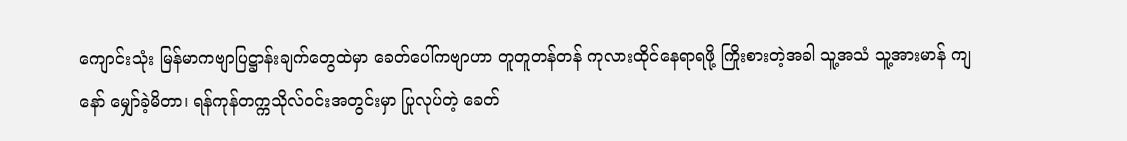ကျောင်းသုံး မြန်မာကဗျာပြဋ္ဌာန်းချက်တွေထဲမှာ ခေတ်ပေါ်ကဗျာဟာ တူတူတန်တန် ကုလားထိုင်နေရာရဖို့ ကြိုးစားတဲ့အခါ သူ့အသံ သူ့အားမာန် ကျနော် မျှော်ခဲ့မိတာ၊ ရန်ကုန်တက္ကသိုလ်ဝင်းအတွင်းမှာ ပြုလုပ်တဲ့ ခေတ်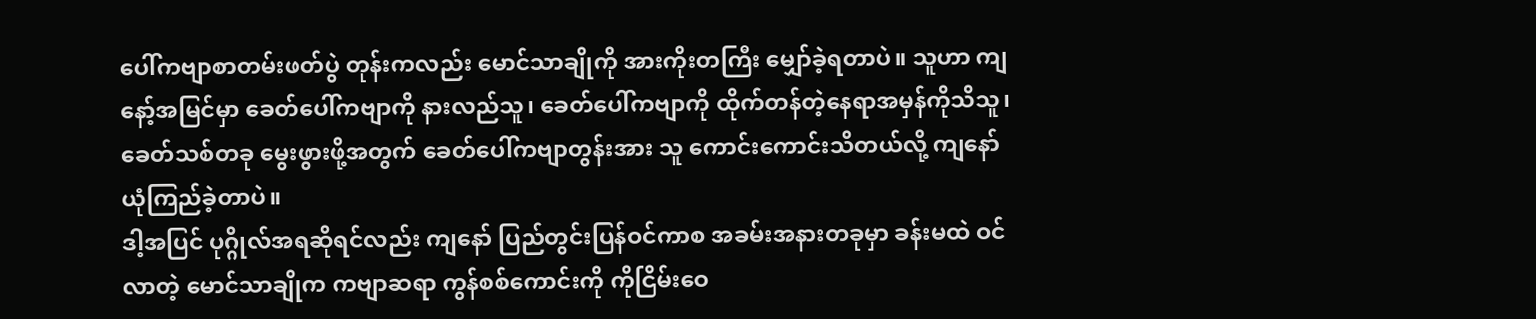ပေါ်ကဗျာစာတမ်းဖတ်ပွဲ တုန်းကလည်း မောင်သာချိုကို အားကိုးတကြီး မျှော်ခဲ့ရတာပဲ။ သူဟာ ကျနော့်အမြင်မှာ ခေတ်ပေါ်ကဗျာကို နားလည်သူ၊ ခေတ်ပေါ်ကဗျာကို ထိုက်တန်တဲ့နေရာအမှန်ကိုသိသူ၊ ခေတ်သစ်တခု မွေးဖွားဖို့အတွက် ခေတ်ပေါ်ကဗျာတွန်းအား သူ ကောင်းကောင်းသိတယ်လို့ ကျနော် ယုံကြည်ခဲ့တာပဲ။
ဒါ့အပြင် ပုဂ္ဂိုလ်အရဆိုရင်လည်း ကျနော် ပြည်တွင်းပြန်ဝင်ကာစ အခမ်းအနားတခုမှာ ခန်းမထဲ ဝင်လာတဲ့ မောင်သာချိုက ကဗျာဆရာ ကွန်စစ်ကောင်းကို ကိုငြိမ်းဝေ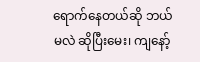ရောက်နေတယ်ဆို ဘယ်မလဲ ဆိုပြီးမေး၊ ကျနော့်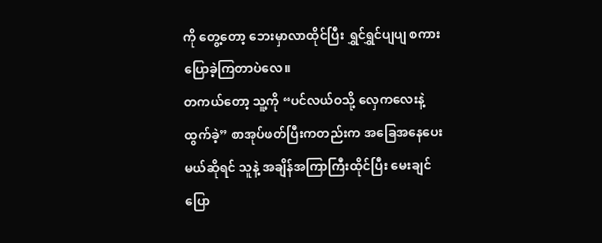ကို တွေ့တော့ ဘေးမှာလာထိုင်ပြီး ရွှင်ရွှင်ပျပျ စကားပြောခဲ့ကြတာပဲလေ။
တကယ်တော့ သူ့ကို “ပင်လယ်ဝသို့ လှေကလေးနဲ့ ထွက်ခဲ့” စာအုပ်ဖတ်ပြီးကတည်းက အခြေအနေပေးမယ်ဆိုရင် သူနဲ့ အချိန်အကြာကြီးထိုင်ပြီး မေးချင် ပြော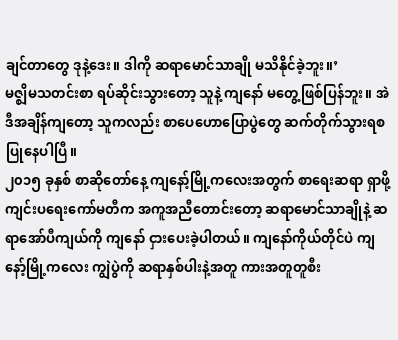ချင်တာတွေ ဒုနဲ့ဒေး။ ဒါကို ဆရာမောင်သာချို မသိနိုင်ခဲ့ဘူး။’
မဇ္ဈိမသတင်းစာ ရပ်ဆိုင်းသွားတော့ သူနဲ့ ကျနော် မတွေ့ဖြစ်ပြန်ဘူး။ အဲဒီအချိန်ကျတော့ သူကလည်း စာပေဟောပြောပွဲတွေ ဆက်တိုက်သွားရစ ပြုနေပါပြီ။
၂၀၁၅ ခုနှစ် စာဆိုတော်နေ့ ကျနော့်မြို့ကလေးအတွက် စာရေးဆရာ ရှာဖို့ ကျင်းပရေးကော်မတီက အကူအညီတောင်းတော့ ဆရာမောင်သာချိုနဲ့ ဆရာအော်ပီကျယ်ကို ကျနော် ငှားပေးခဲ့ပါတယ်။ ကျနော်ကိုယ်တိုင်ပဲ ကျနော့်မြို့ကလေး ကျွဲပွဲကို ဆရာနှစ်ပါးနဲ့အတူ ကားအတူတူစီး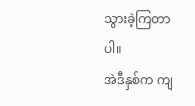သွားခဲ့ကြတာပါ။
အဲဒီနှစ်က ကျ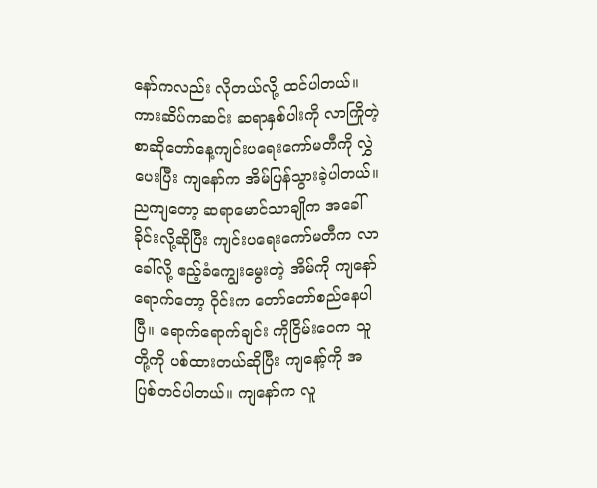နော်ကလည်း လိုတယ်လို့ ထင်ပါတယ်။ ကားဆိပ်ကဆင်း ဆရာနှစ်ပါးကို လာကြိုတဲ့ စာဆိုတော်နေ့ကျင်းပရေးကော်မတီကို လွှဲပေးပြီး ကျနော်က အိမ်ပြန်သွားခဲ့ပါတယ်။ ညကျတော့ ဆရာမောင်သာချိုက အခေါ်ခိုင်းလို့ဆိုပြီး ကျင်းပရေးကော်မတီက လာခေါ်လို့ ဧည့်ခံကျွေးမွေးတဲ့ အိမ်ကို ကျနော် ရောက်တော့ ဝိုင်းက တော်တော်စည်နေပါပြီ။ ရောက်ရောက်ချင်း ကိုငြိမ်းဝေက သူတို့ကို ပစ်ထားတယ်ဆိုပြီး ကျနော့်ကို အပြစ်တင်ပါတယ်။ ကျနော်က လူ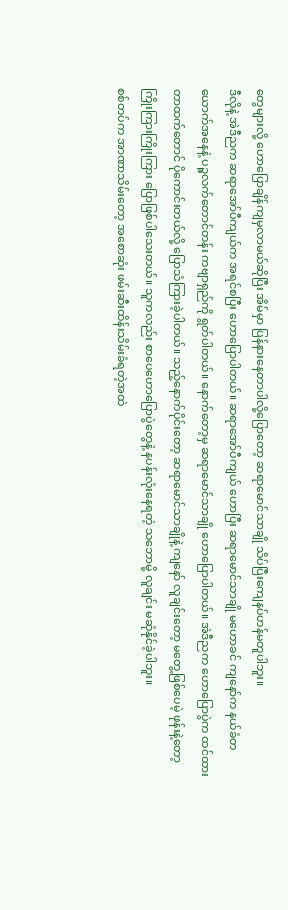တွေများလို့ ဟောပြောချိန်ကျမှလာမယ်ဆိုပြီး အိမ်မှာ ပြန်နားနေတာပါလို့ပြောတော့ ဆရာမောင်သာချို သိပ်ပြီးကျေနပ်ဟန်မတူပါဘူး။
ဒီလိုနဲ့ အဲဒီညက ဆရာအော်ပီကျယ်က အရင်စပြီး ဟောပြောပါတယ်။ ဆရာအော်ပီကျယ် ဟောပြီး ဆရာမောင်သာချို မဟောခင် ကျနော်က နယ်ခံတယောက်အနေနဲ့ ပဉ္စလက်တောင်တန်း ကဗျာရှည်ကို ရွတ်ပါတယ်။ နောက်တော့မှ ဆရာမောင်သာချို ဟောပြောပါတယ်။ အဲဒီညက ဟောပြောပွဲက ထင်ထားတာထက်တောင် ပိုကောင်းတယ်လို့ ပြောသံကြားခဲ့ပါတယ်။ သည့်နောက်ပိုင်းတော့ ဆရာမောင်သာချိုနဲ့ ကျနော် လူချင်းတော့ မတွေ့ဖြစ်ပေမဲ့ ဖုန်းနဲ့တော့ ကြိုးကြားကြိုးကြား ပြောဖြစ်ပါသေးတယ်။ သူကလည်း စာပေဟောပြောပွဲတွေနဲ့ နပန်းလုံးနေရတဲ့ သဘောမို့ လူချင်း မဆုံနိုင်ခဲ့ပါဘူး။
စစ်တပ်က အာဏာသိမ်းတော့ အစောဆုံး ဖမ်းဆီးထိန်းသိမ်းခံရတဲ့အထဲ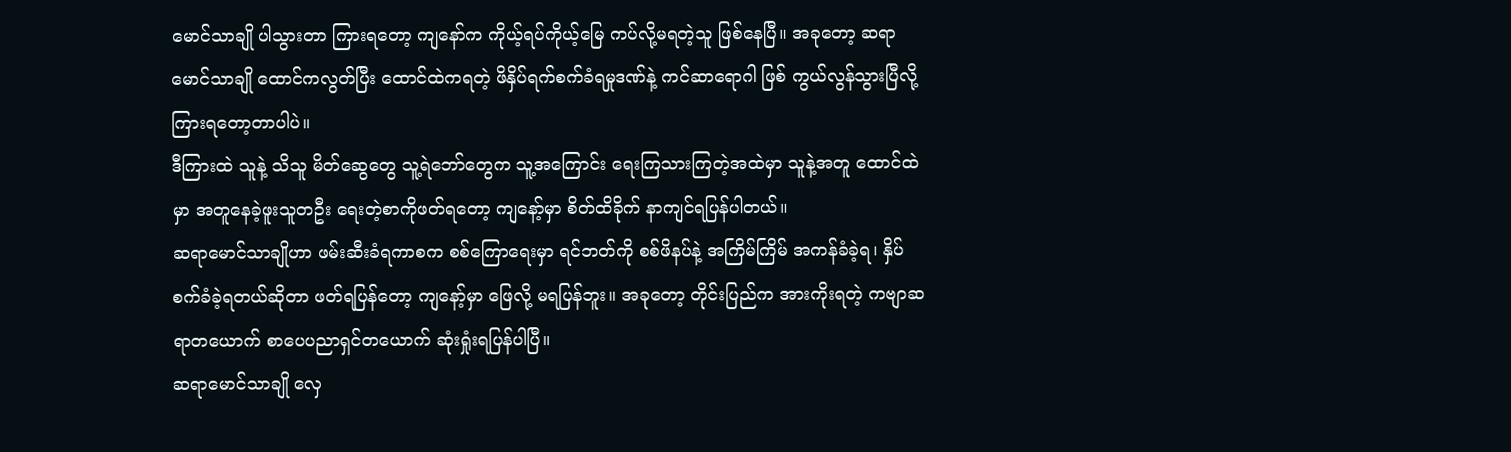မောင်သာချို ပါသွားတာ ကြားရတော့ ကျနော်က ကိုယ့်ရပ်ကိုယ့်မြေ ကပ်လို့မရတဲ့သူ ဖြစ်နေပြီ။ အခုတော့ ဆရာမောင်သာချို ထောင်ကလွတ်ပြီး ထောင်ထဲကရတဲ့ ဖိနှိပ်ရက်စက်ခံရမှုဒဏ်နဲ့ ကင်ဆာရောဂါ ဖြစ် ကွယ်လွန်သွားပြီလို့ ကြားရတော့တာပါပဲ။
ဒီကြားထဲ သူနဲ့ သိသူ မိတ်ဆွေတွေ သူ့ရဲဘော်တွေက သူ့အကြောင်း ရေးကြသားကြတဲ့အထဲမှာ သူနဲ့အတူ ထောင်ထဲမှာ အတူနေခဲ့ဖူးသူတဦး ရေးတဲ့စာကိုဖတ်ရတော့ ကျနော့်မှာ စိတ်ထိခိုက် နာကျင်ရပြန်ပါတယ်။
ဆရာမောင်သာချိုဟာ ဖမ်းဆီးခံရကာစက စစ်ကြောရေးမှာ ရင်ဘတ်ကို စစ်ဖိနပ်နဲ့ အကြိမ်ကြိမ် အကန်ခံခဲ့ရ၊ နှိပ်စက်ခံခဲ့ရတယ်ဆိုတာ ဖတ်ရပြန်တော့ ကျနော့်မှာ ဖြေလို့ မရပြန်ဘူး။ အခုတော့ တိုင်းပြည်က အားကိုးရတဲ့ ကဗျာဆရာတယောက် စာပေပညာရှင်တယောက် ဆုံးရှုံးရပြန်ပါပြီ။
ဆရာမောင်သာချို လှေ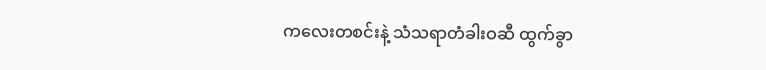ကလေးတစင်းနဲ့ သံသရာတံခါးဝဆီ ထွက်ခွာ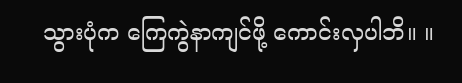သွားပုံက ကြေကွဲနာကျင်ဖို့ ကောင်းလှပါဘိ။ ။